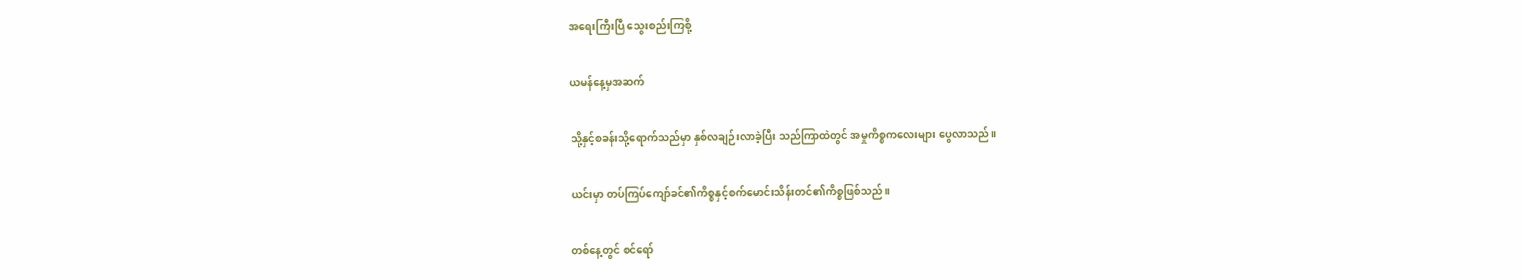အရေးကြီးပြီ သွေးစည်းကြစို့

ယမန်နေ့မှအဆက်

သို့နှင့်စခန်းသို့ရောက်သည်မှာ နှစ်လချဉ်းလာခဲ့ပြီး သည်ကြာထဲတွင် အမှုကိစ္စကလေးများ ပွေလာသည်။

ယင်းမှာ တပ်ကြပ်ကျော်ခင်၏ကိစ္စနှင့်စက်မောင်းသိန်းတင်၏ကိစ္စဖြစ်သည်။

တစ်နေ့တွင် စင်ရော်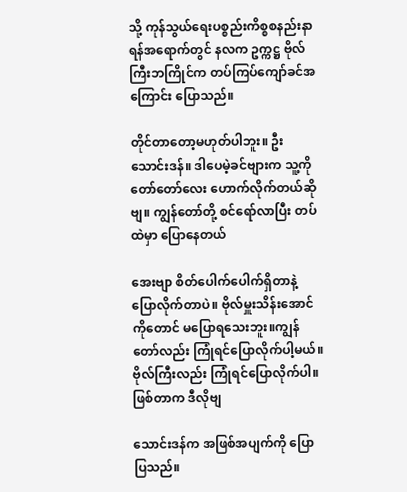သို့ ကုန်သွယ်ရေးပစ္စည်းကိစ္စစနည်းနာရန်အရောက်တွင် နလက ဥက္ကဋ္ဌ ဗိုလ်ကြီးဘကြိုင်က တပ်ကြပ်ကျော်ခင်အကြောင်း ပြောသည်။

တိုင်တာတော့မဟုတ်ပါဘူး။ ဦးသောင်းဒန်။ ဒါပေမဲ့ခင်ဗျားက သူ့ကို တော်တော်လေး ဟောက်လိုက်တယ်ဆိုဗျ။ ကျွန်တော်တို့ စင်ရော်လာပြီး တပ်ထဲမှာ ပြောနေတယ်

အေးဗျာ စိတ်ပေါက်ပေါက်ရှိတာနဲ့ ပြောလိုက်တာပဲ။ ဗိုလ်မှူးသိန်းအောင်ကိုတောင် မပြောရသေးဘူး။ကျွန်တော်လည်း ကြုံရင်ပြောလိုက်ပါ့မယ်။ ဗိုလ်ကြီးလည်း ကြုံရင်ပြောလိုက်ပါ။ ဖြစ်တာက ဒီလိုဗျ

သောင်းဒန်က အဖြစ်အပျက်ကို ပြောပြသည်။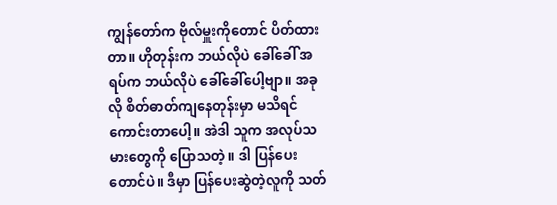ကျွန်တော်က ဗိုလ်မှူးကိုတောင် ပိတ်ထားတာ။ ဟိုတုန်းက ဘယ်လိုပဲ ခေါ်ခေါ် အရပ်က ဘယ်လိုပဲ ခေါ်ခေါ်ပေါ့ဗျာ။ အခုလို စိတ်ဓာတ်ကျနေတုန်းမှာ မသိရင် ကောင်းတာပေါ့။ အဲဒါ သူက အလုပ်သမားတွေကို ပြောသတဲ့။ ဒါ ပြန်ပေးတောင်ပဲ။ ဒီမှာ ပြန်ပေးဆွဲတဲ့လူကို သတ်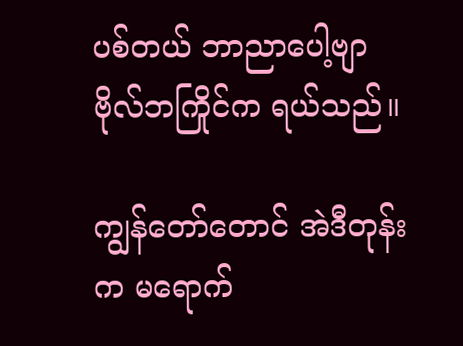ပစ်တယ် ဘာညာပေါ့ဗျာ ဗိုလ်ဘကြိုင်က ရယ်သည်။

ကျွန်တော်တောင် အဲဒီတုန်းက မရောက်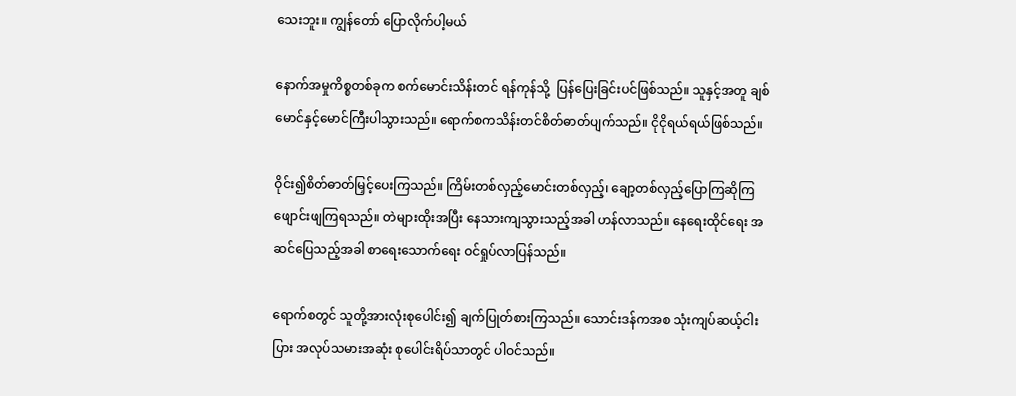သေးဘူး။ ကျွန်တော် ပြောလိုက်ပါ့မယ်

နောက်အမှုကိစ္စတစ်ခုက စက်မောင်းသိန်းတင် ရန်ကုန်သို့  ပြန်ပြေးခြင်းပင်ဖြစ်သည်။ သူနှင့်အတူ ချစ်မောင်နှင့်မောင်ကြီးပါသွားသည်။ ရောက်စကသိန်းတင်စိတ်ဓာတ်ပျက်သည်။ ငိုငိုရယ်ရယ်ဖြစ်သည်။

ဝိုင်း၍စိတ်ဓာတ်မြှင့်ပေးကြသည်။ ကြိမ်းတစ်လှည့်မောင်းတစ်လှည့်၊ ချော့တစ်လှည့်ပြောကြဆိုကြ ဖျောင်းဖျကြရသည်။ တဲများထိုးအပြီး နေသားကျသွားသည့်အခါ ဟန်လာသည်။ နေရေးထိုင်ရေး အဆင်ပြေသည့်အခါ စာရေးသောက်ရေး ဝင်ရှုပ်လာပြန်သည်။

ရောက်စတွင် သူတို့အားလုံးစုပေါင်း၍ ချက်ပြုတ်စားကြသည်။ သောင်းဒန်ကအစ သုံးကျပ်ဆယ့်ငါးပြား အလုပ်သမားအဆုံး စုပေါင်းရိပ်သာတွင် ပါဝင်သည်။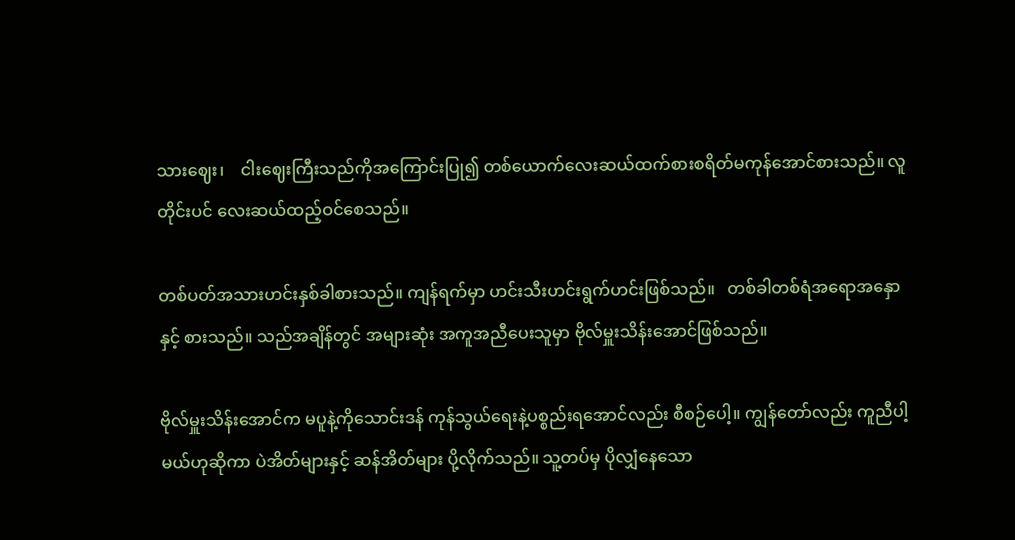သားဈေး၊    ငါးဈေးကြီးသည်ကိုအကြောင်းပြု၍ တစ်ယောက်လေးဆယ်ထက်စားစရိတ်မကုန်အောင်စားသည်။ လူတိုင်းပင် လေးဆယ်ထည့်ဝင်စေသည်။

တစ်ပတ်အသားဟင်းနှစ်ခါစားသည်။ ကျန်ရက်မှာ ဟင်းသီးဟင်းရွက်ဟင်းဖြစ်သည်။   တစ်ခါတစ်ရံအရောအနှောနှင့် စားသည်။ သည်အချိန်တွင် အများဆုံး အကူအညီပေးသူမှာ ဗိုလ်မှူးသိန်းအောင်ဖြစ်သည်။

ဗိုလ်မှူးသိန်းအောင်က မပူနဲ့ကိုသောင်းဒန် ကုန်သွယ်ရေးနဲ့ပစ္စည်းရအောင်လည်း စီစဉ်ပေါ့။ ကျွန်တော်လည်း ကူညီပါ့မယ်ဟုဆိုကာ ပဲအိတ်များနှင့် ဆန်အိတ်များ ပို့လိုက်သည်။ သူ့တပ်မှ ပိုလျှံနေသော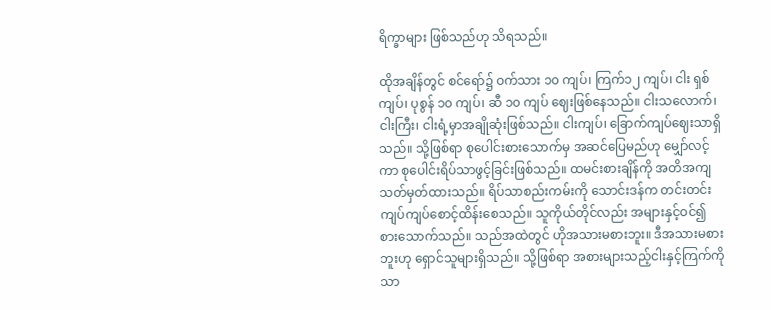ရိက္ခာများ ဖြစ်သည်ဟု သိရသည်။

ထိုအချိန်တွင် စင်ရော်၌ ဝက်သား ၁၀ ကျပ်၊ ကြက်၁၂ ကျပ်၊ ငါး ရှစ်ကျပ်၊ ပုစွန် ၁၀ ကျပ်၊ ဆီ ၁၀ ကျပ် ဈေးဖြစ်နေသည်။ ငါးသလောက်၊ ငါးကြီး၊ ငါးရံ့မှာအချိုဆုံးဖြစ်သည်။ ငါးကျပ်၊ ခြောက်ကျပ်ဈေးသာရှိသည်။ သို့ဖြစ်ရာ စုပေါင်းစားသောက်မှ အဆင်ပြေမည်ဟု မျှော်လင့်ကာ စုပေါင်းရိပ်သာဖွင့်ခြင်းဖြစ်သည်။ ထမင်းစားချိန်ကို အတိအကျသတ်မှတ်ထားသည်။ ရိပ်သာစည်းကမ်းကို သောင်းဒန်က တင်းတင်းကျပ်ကျပ်စောင့်ထိန်းစေသည်။ သူကိုယ်တိုင်လည်း အများနှင့်ဝင်၍ စားသောက်သည်။ သည်အထဲတွင် ဟိုအသားမစားဘူး။ ဒီအသားမစားဘူးဟု ရှောင်သူများရှိသည်။ သို့ဖြစ်ရာ အစားများသည့်ငါးနှင့်ကြက်ကိုသာ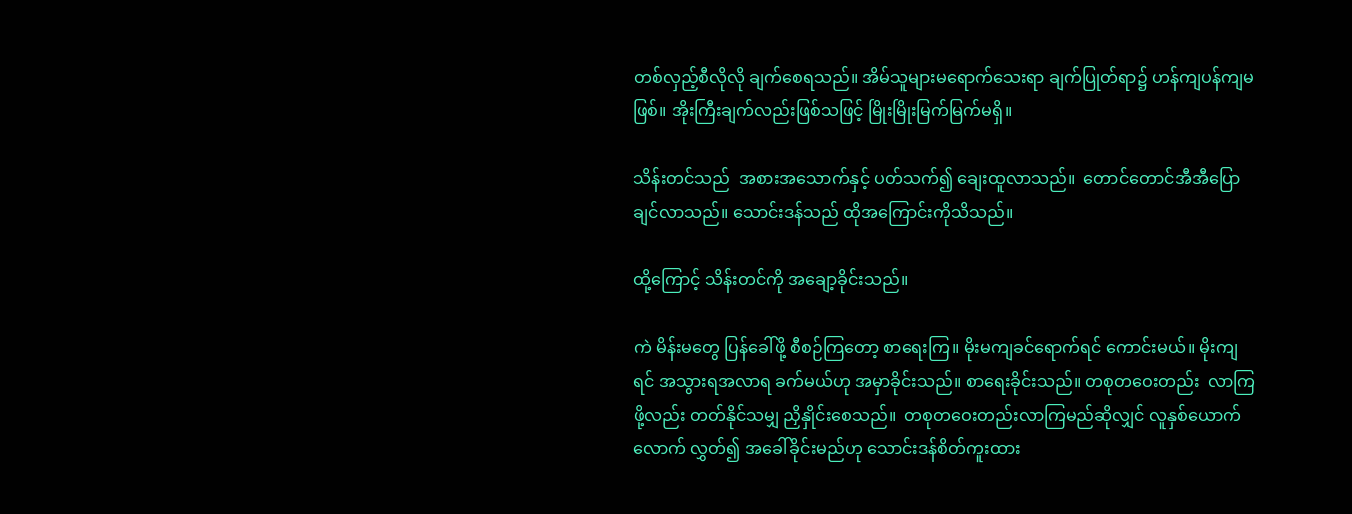တစ်လှည့်စီလိုလို ချက်စေရသည်။ အိမ်သူများမရောက်သေးရာ ချက်ပြုတ်ရာ၌ ဟန်ကျပန်ကျမဖြစ်။ အိုးကြီးချက်လည်းဖြစ်သဖြင့် မြိုးမြိုးမြက်မြက်မရှိ။

သိန်းတင်သည်  အစားအသောက်နှင့် ပတ်သက်၍ ချေးထူလာသည်။  တောင်တောင်အီအီပြောချင်လာသည်။ သောင်းဒန်သည် ထိုအကြောင်းကိုသိသည်။

ထို့ကြောင့် သိန်းတင်ကို အချော့ခိုင်းသည်။

ကဲ မိန်းမတွေ ပြန်ခေါ်ဖို့ စီစဉ်ကြတော့ စာရေးကြ။ မိုးမကျခင်ရောက်ရင် ကောင်းမယ်။ မိုးကျရင် အသွားရအလာရ ခက်မယ်ဟု အမှာခိုင်းသည်။ စာရေးခိုင်းသည်။ တစုတဝေးတည်း  လာကြဖို့လည်း တတ်နိုင်သမျှ ညှိနှိုင်းစေသည်။  တစုတဝေးတည်းလာကြမည်ဆိုလျှင် လူနှစ်ယောက်လောက် လွှတ်၍ အခေါ်ခိုင်းမည်ဟု သောင်းဒန်စိတ်ကူးထား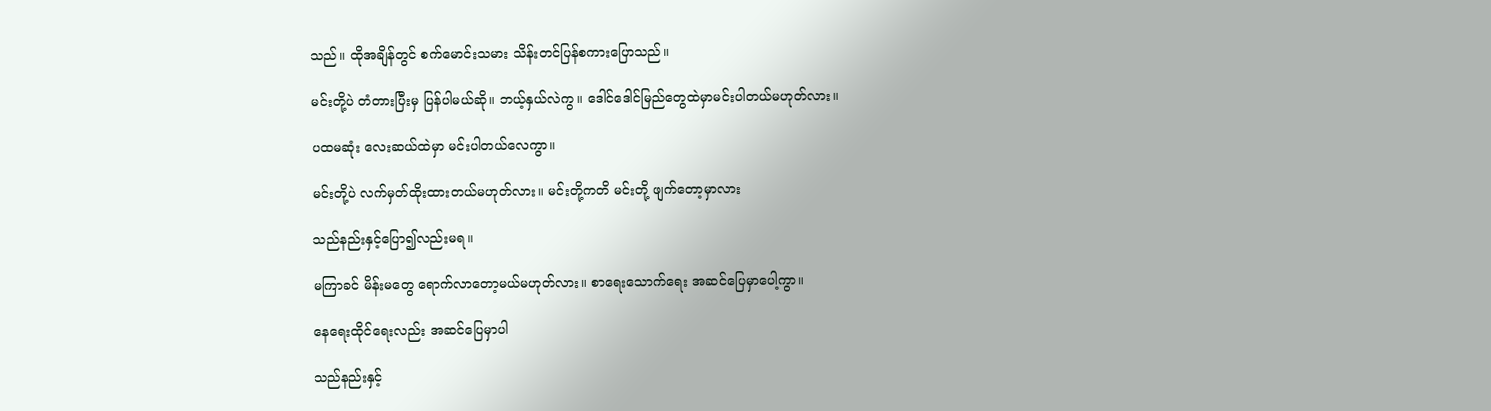သည်။ ထိုအချိန်တွင် စက်မောင်းသမား သိန်းတင်ပြန်စကားပြောသည်။

မင်းတို့ပဲ တံတားပြီးမှ ပြန်ပါမယ်ဆို။ ဘယ့်နှယ်လဲကွ။ ဒေါင်ဒေါင်မြည်တွေထဲမှာမင်းပါတယ်မဟုတ်လား။

ပထမဆုံး လေးဆယ်ထဲမှာ မင်းပါတယ်လေကွာ။

မင်းတို့ပဲ လက်မှတ်ထိုးထားတယ်မဟုတ်လား။ မင်းတို့ကတိ မင်းတို့ ဖျက်တော့မှာလား

သည်နည်းနှင့်ပြော၍လည်းမရ။

မကြာခင် မိန်းမတွေ ရောက်လာတော့မယ်မဟုတ်လား။ စာရေးသောက်ရေး အဆင်ပြေမှာပေါ့ကွာ။

နေရေးထိုင်ရေးလည်း အဆင်ပြေမှာပါ

သည်နည်းနှင့်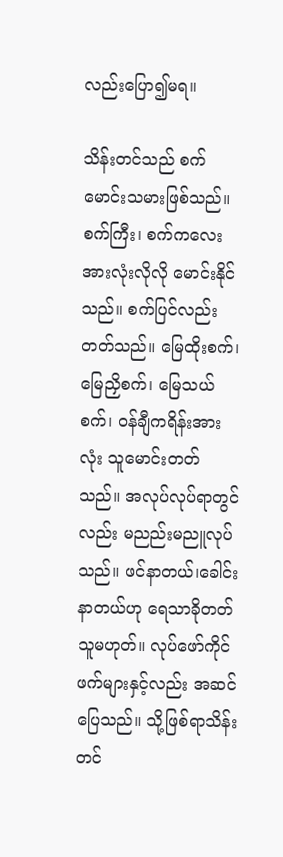လည်းပြော၍မရ။

သိန်းတင်သည် စက်မောင်းသမားဖြစ်သည်။ စက်ကြီး၊ စက်ကလေးအားလုံးလိုလို မောင်းနိုင်သည်။ စက်ပြင်လည်း တတ်သည်။ မြေထိုးစက်၊ မြေညှိစက်၊ မြေသယ်စက်၊ ဝန်ချီကရိန်းအားလုံး သူမောင်းတတ်သည်။ အလုပ်လုပ်ရာတွင်လည်း မညည်းမညူလုပ်သည်။ ဖင်နာတယ်၊ခေါင်းနာတယ်ဟု ရေသာခိုတတ်သူမဟုတ်။ လုပ်ဖော်ကိုင်ဖက်များနှင့်လည်း အဆင်ပြေသည်။ သို့ဖြစ်ရာသိန်းတင်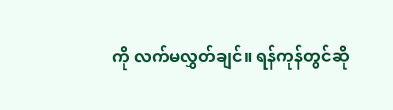ကို လက်မလွှတ်ချင်။ ရန်ကုန်တွင်ဆို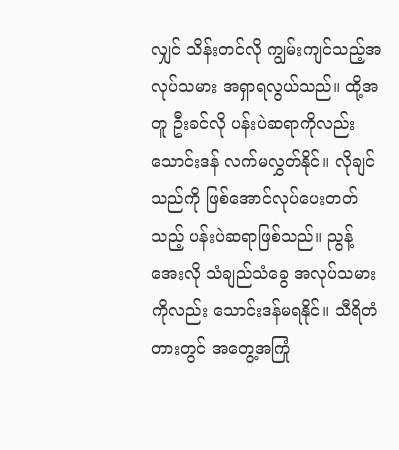လျှင် သိန်းတင်လို ကျွမ်းကျင်သည့်အလုပ်သမား အရှာရလွယ်သည်။ ထို့အတူ ဦးခင်လို ပန်းပဲဆရာကိုလည်း သောင်းဒန် လက်မလွှတ်နိုင်။ လိုချင်သည်ကို ဖြစ်အောင်လုပ်ပေးတတ်သည့် ပန်းပဲဆရာဖြစ်သည်။ ညွန့်အေးလို သံချည်သံခွေ အလုပ်သမားကိုလည်း သောင်းဒန်မရနိုင်။ သီရိတံတားတွင် အတွေ့အကြုံ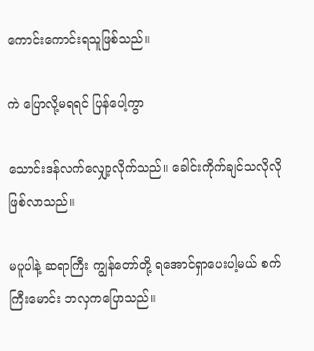ကောင်းကောင်းရသူဖြစ်သည်။

ကဲ ပြောလို့မရရင် ပြန်ပေါ့ကွာ

သောင်းဒန်လက်လျှော့လိုက်သည်။ ခေါင်းကိုက်ချင်သလိုလို ဖြစ်လာသည်။

မပူပါနဲ့ ဆရာကြီး ကျွန်တော်တို့ ရအောင်ရှာပေးပါ့မယ် စက်ကြီးမောင်း ဘလှကပြောသည်။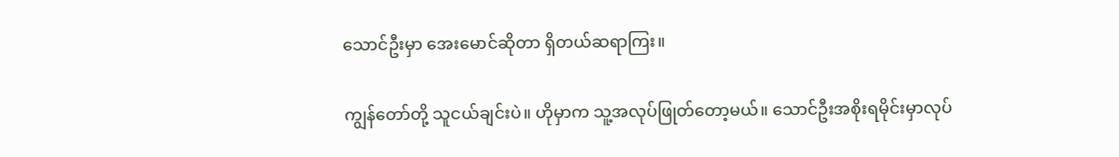သောင်ဦးမှာ အေးမောင်ဆိုတာ ရှိတယ်ဆရာကြး။

ကျွန်တော်တို့ သူငယ်ချင်းပဲ။ ဟိုမှာက သူ့အလုပ်ဖြုတ်တော့မယ်။ သောင်ဦးအစိုးရမိုင်းမှာလုပ်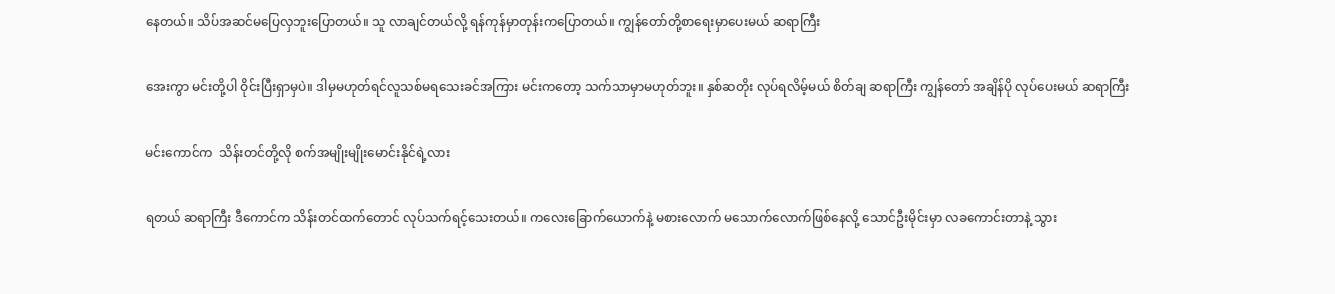နေတယ်။ သိပ်အဆင်မပြေလှဘူးပြောတယ်။ သူ လာချင်တယ်လို့ ရန်ကုန်မှာတုန်းကပြောတယ်။ ကျွန်တော်တို့စာရေးမှာပေးမယ် ဆရာကြီး

အေးကွာ မင်းတို့ပါ ဝိုင်းပြီးရှာမှပဲ။ ဒါမှမဟုတ်ရင်လူသစ်မရသေးခင်အကြား မင်းကတော့ သက်သာမှာမဟုတ်ဘူး။ နှစ်ဆတိုး လုပ်ရလိမ့်မယ် စိတ်ချ ဆရာကြီး ကျွန်တော် အချိန်ပို လုပ်ပေးမယ် ဆရာကြီး

မင်းကောင်က  သိန်းတင်တို့လို စက်အမျိုးမျိုးမောင်းနိုင်ရဲ့လား

ရတယ် ဆရာကြီး ဒီကောင်က သိန်းတင်ထက်တောင် လုပ်သက်ရင့်သေးတယ်။ ကလေးခြောက်ယောက်နဲ့ မစားလောက် မသောက်လောက်ဖြစ်နေလို့ သောင်ဦးမိုင်းမှာ လခကောင်းတာနဲ့ သွား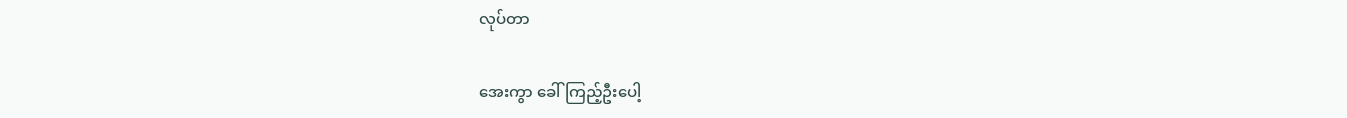လုပ်တာ

အေးကွာ ခေါ်ကြည့်ဦးပေါ့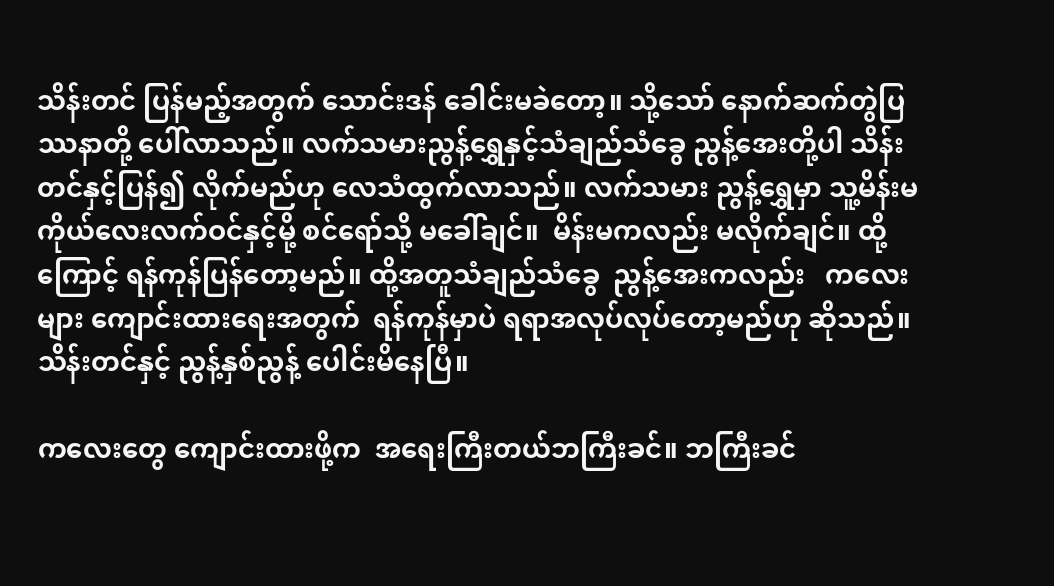သိန်းတင် ပြန်မည့်အတွက် သောင်းဒန် ခေါင်းမခဲတော့။ သို့သော် နောက်ဆက်တွဲပြဿနာတို့ ပေါ်လာသည်။ လက်သမားညွန့်ရွှေနှင့်သံချည်သံခွေ ညွန့်အေးတို့ပါ သိန်းတင်နှင့်ပြန်၍ လိုက်မည်ဟု လေသံထွက်လာသည်။ လက်သမား ညွန့်ရွှေမှာ သူ့မိန်းမ ကိုယ်လေးလက်ဝင်နှင့်မို့ စင်ရော်သို့ မခေါ်ချင်။  မိန်းမကလည်း မလိုက်ချင်။ ထို့ကြောင့် ရန်ကုန်ပြန်တော့မည်။ ထို့အတူသံချည်သံခွေ  ညွန့်အေးကလည်း   ကလေးများ ကျောင်းထားရေးအတွက်  ရန်ကုန်မှာပဲ ရရာအလုပ်လုပ်တော့မည်ဟု ဆိုသည်။ သိန်းတင်နှင့် ညွန့်နှစ်ညွန့် ပေါင်းမိနေပြီ။

ကလေးတွေ ကျောင်းထားဖို့က  အရေးကြီးတယ်ဘကြီးခင်။ ဘကြီးခင်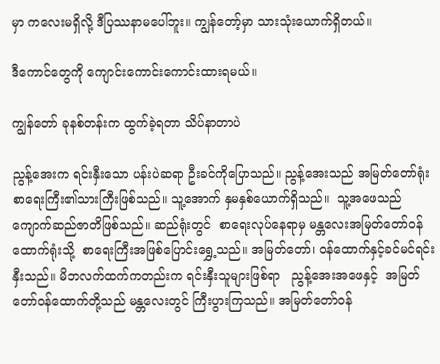မှာ ကလေးမရှိလို့ ဒီပြဿနာမပေါ်ဘူး။ ကျွန်တော့်မှာ သားသုံးယောက်ရှိတယ်။

ဒီကောင်တွေကို ကျောင်းကောင်းကောင်းထားရမယ်။

ကျွန်တော် ခုနစ်တန်းက ထွက်ခဲ့ရတာ သိပ်နာတာပဲ

ညွန့်အေးက ရင်းနှီးသော ပန်းပဲဆရာ ဦးခင်ကိုပြောသည်။ ညွန့်အေးသည် အမြတ်တော်ရုံး စာရေးကြီး၏သားကြီးဖြစ်သည်။ သူ့အောက် နှမနှစ်ယောက်ရှိသည်။  သူ့အဖေသည် ကျောက်ဆည်ဇာတိဖြစ်သည်။ ဆည်ရုံးတွင်  စာရေးလုပ်နေရာမှ မန္တလေးအမြတ်တော်ဝန်ထောက်ရုံးသို့  စာရေးကြီးအဖြစ်ပြောင်းရွှေ့သည်။ အမြတ်တော်၊ ဝန်ထောက်နှင့်ခင်မင်ရင်းနှီးသည်။ မိဘလက်ထက်ကတည်းက ရင်းနှီးသူများဖြစ်ရာ   ညွန့်အေးအဖေနှင့်  အမြတ်တော်ဝန်ထောက်တို့သည် မန္တလေးတွင် ကြီးပွားကြသည်။ အမြတ်တော်ဝန်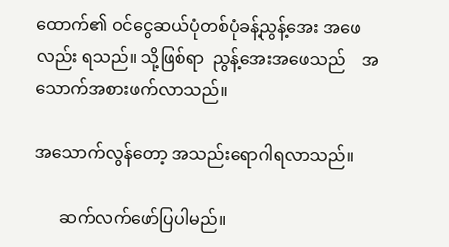ထောက်၏ ဝင်ငွေဆယ်ပုံတစ်ပုံခန့်ညွန့်အေး အဖေလည်း ရသည်။ သို့ဖြစ်ရာ  ညွန့်အေးအဖေသည်    အသောက်အစားဖက်လာသည်။

အသောက်လွန်တော့ အသည်းရောဂါရလာသည်။

      ဆက်လက်ဖော်ပြပါမည်။